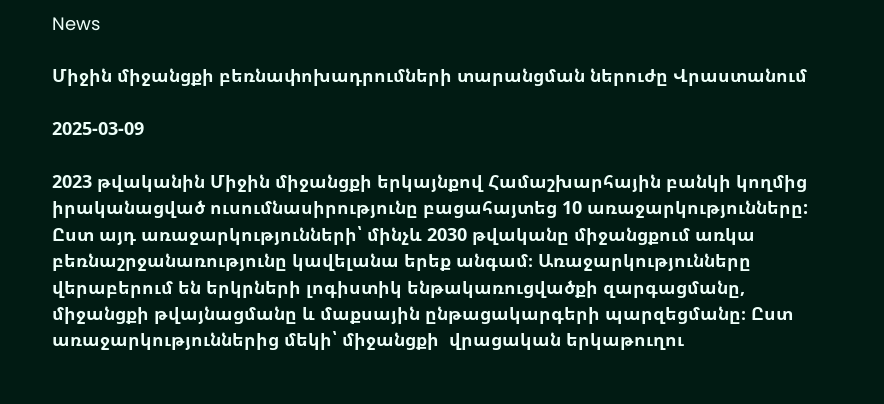News

Միջին միջանցքի բեռնափոխադրումների տարանցման ներուժը Վրաստանում

2025-03-09

2023 թվականին Միջին միջանցքի երկայնքով Համաշխարհային բանկի կողմից իրականացված ուսումնասիրությունը բացահայտեց 10 առաջարկությունները: Ըստ այդ առաջարկությունների՝ մինչև 2030 թվականը միջանցքում առկա բեռնաշրջանառությունը կավելանա երեք անգամ։ Առաջարկությունները վերաբերում են երկրների լոգիստիկ ենթակառուցվածքի զարգացմանը, միջանցքի թվայնացմանը և մաքսային ընթացակարգերի պարզեցմանը։ Ըստ առաջարկություններից մեկի՝ միջանցքի  վրացական երկաթուղու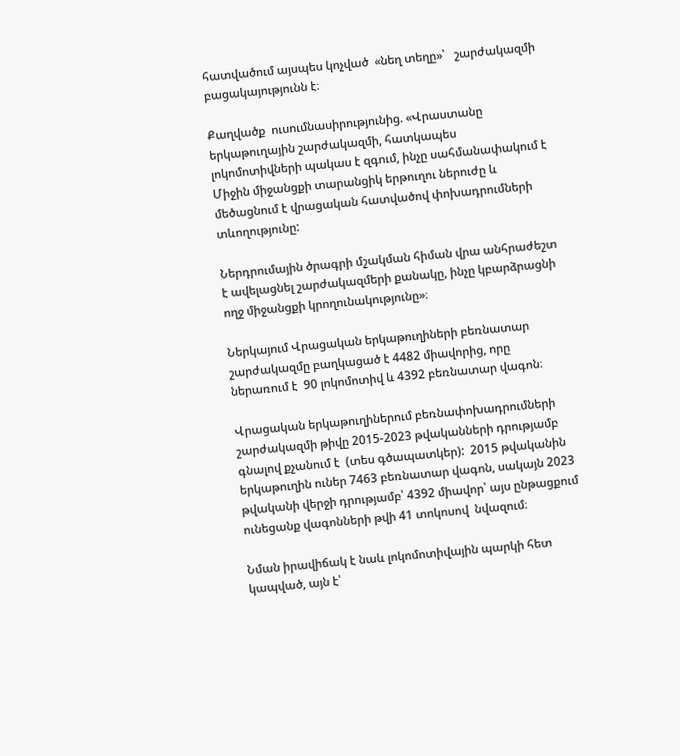հատվածում այսպես կոչված  «նեղ տեղը»՝   շարժակազմի բացակայությունն է։

Քաղվածք  ուսումնասիրությունից. «Վրաստանը երկաթուղային շարժակազմի, հատկապես լոկոմոտիվների պակաս է զգում, ինչը սահմանափակում է Միջին միջանցքի տարանցիկ երթուղու ներուժը և մեծացնում է վրացական հատվածով փոխադրումների տևողությունը:

Ներդրումային ծրագրի մշակման հիման վրա անհրաժեշտ է ավելացնել շարժակազմերի քանակը, ինչը կբարձրացնի ողջ միջանցքի կրողունակությունը»։

Ներկայում Վրացական երկաթուղիների բեռնատար շարժակազմը բաղկացած է 4482 միավորից, որը ներառում է  90 լոկոմոտիվ և 4392 բեռնատար վագոն։

Վրացական երկաթուղիներում բեռնափոխադրումների շարժակազմի թիվը 2015-2023 թվականների դրությամբ գնալով քչանում է  (տես գծապատկեր):  2015 թվականին երկաթուղին ուներ 7463 բեռնատար վագոն, սակայն 2023 թվականի վերջի դրությամբ՝ 4392 միավոր՝ այս ընթացքում ունեցանք վագոնների թվի 41 տոկոսով  նվազում։

Նման իրավիճակ է նաև լոկոմոտիվային պարկի հետ կապված, այն է՝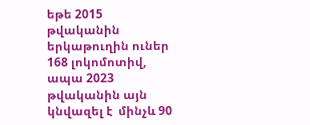եթե 2015 թվականին երկաթուղին ուներ 168 լոկոմոտիվ, ապա 2023 թվականին այն կնվազել է  մինչև 90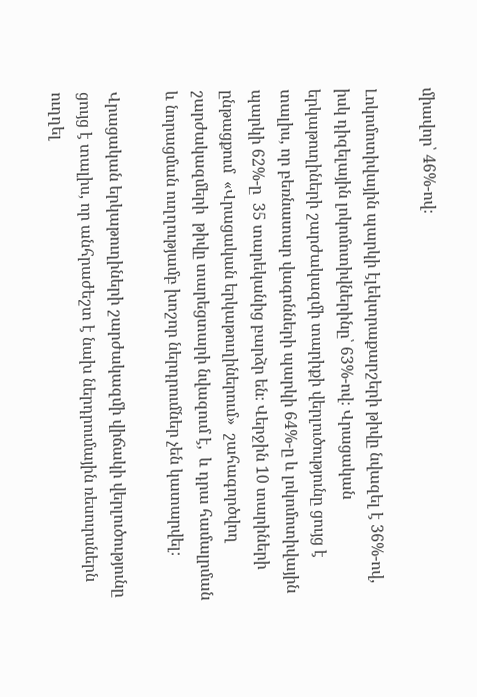միավոր՝ 46%-ով։

Լոկոմոտիվային պարկի էլեկտրաքարշերի թիվը նվազել է 36%-ով, իսկ դիզելային լոկոմոտիվներինը՝ 63%-ով։ Վրացական երկաթուղիների շարժակազմի տարիքի վերլուծությունը ցույց է տալիս, որ բեռնատար վագոնների պարկի 64%-ը և լոկոմոտիվային պարկի 62%-ը  35 տարեկանից բարձր են։ Վերջին 10 տարիների ընթացքում  «Վրացական երկաթուղիներում»  շահագործվող շարժակազմերի  թիվը տարեցտարի նվազում է,  և դրա համալրման և նորացման ուղղությամբ խոշոր ներդրումներ չեն կատարվել։

Վրացական երկաթուղիների շարժակազմի վիճակի վերլուծությունը ցույց է տալիս, որ անհրաժեշտ է նախ ներդրումային ռեսուրսներն ուղղել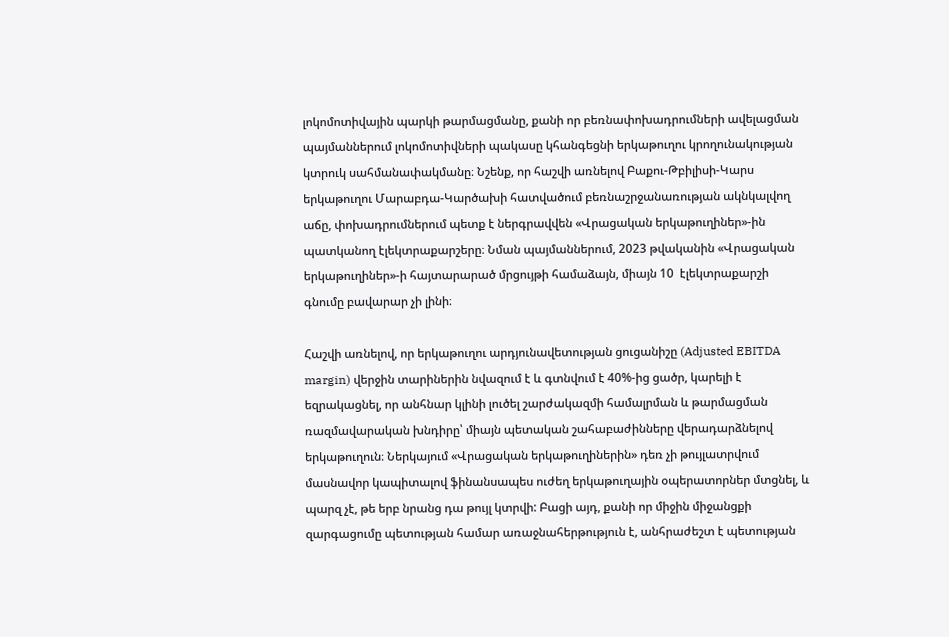լոկոմոտիվային պարկի թարմացմանը, քանի որ բեռնափոխադրումների ավելացման պայմաններում լոկոմոտիվների պակասը կհանգեցնի երկաթուղու կրողունակության կտրուկ սահմանափակմանը։ Նշենք, որ հաշվի առնելով Բաքու-Թբիլիսի-Կարս երկաթուղու Մարաբդա-Կարծախի հատվածում բեռնաշրջանառության ակնկալվող աճը, փոխադրումներում պետք է ներգրավվեն «Վրացական երկաթուղիներ»-ին պատկանող էլեկտրաքարշերը։ Նման պայմաններում, 2023 թվականին «Վրացական երկաթուղիներ»-ի հայտարարած մրցույթի համաձայն, միայն 10  էլեկտրաքարշի գնումը բավարար չի լինի։

Հաշվի առնելով, որ երկաթուղու արդյունավետության ցուցանիշը (Adjusted EBITDA margin) վերջին տարիներին նվազում է և գտնվում է 40%-ից ցածր, կարելի է եզրակացնել, որ անհնար կլինի լուծել շարժակազմի համալրման և թարմացման ռազմավարական խնդիրը՝ միայն պետական շահաբաժինները վերադարձնելով երկաթուղուն։ Ներկայում «Վրացական երկաթուղիներին» դեռ չի թույլատրվում մասնավոր կապիտալով ֆինանսապես ուժեղ երկաթուղային օպերատորներ մտցնել, և պարզ չէ, թե երբ նրանց դա թույլ կտրվի: Բացի այդ, քանի որ միջին միջանցքի զարգացումը պետության համար առաջնահերթություն է, անհրաժեշտ է պետության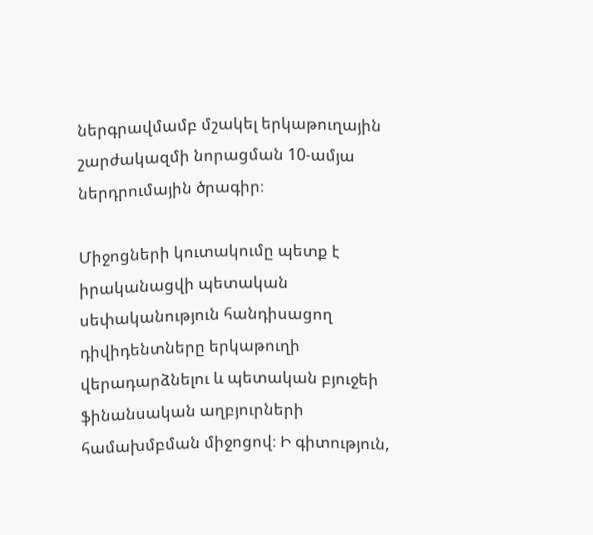ներգրավմամբ մշակել երկաթուղային շարժակազմի նորացման 10-ամյա ներդրումային ծրագիր։

Միջոցների կուտակումը պետք է իրականացվի պետական սեփականություն հանդիսացող դիվիդենտները երկաթուղի վերադարձնելու և պետական բյուջեի ֆինանսական աղբյուրների համախմբման միջոցով։ Ի գիտություն,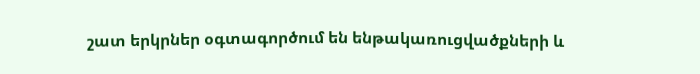շատ երկրներ օգտագործում են ենթակառուցվածքների և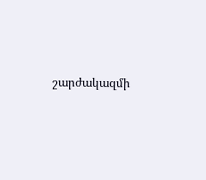շարժակազմի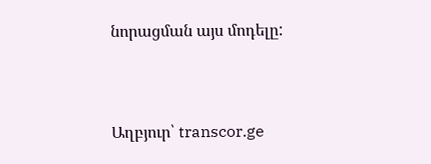նորացման այս մոդելը:



Աղբյուր՝ transcor.ge